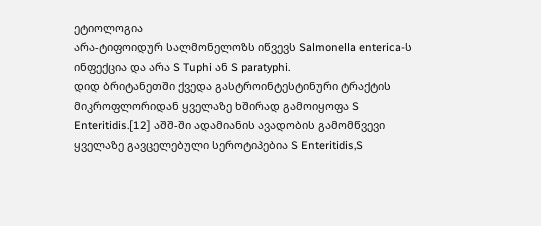ეტიოლოგია
არა-ტიფოიდურ სალმონელოზს იწვევს Salmonella enterica-ს ინფექცია და არა S Tuphi ან S paratyphi.
დიდ ბრიტანეთში ქვედა გასტროინტესტინური ტრაქტის მიკროფლორიდან ყველაზე ხშირად გამოიყოფა S Enteritidis.[12] აშშ-ში ადამიანის ავადობის გამომწვევი ყველაზე გავცელებული სეროტიპებია S Enteritidis,S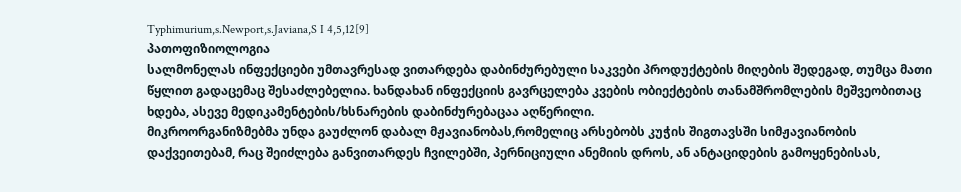Typhimurium,s.Newport,s.Javiana,S I 4,5,12[9]
პათოფიზიოლოგია
სალმონელას ინფექციები უმთავრესად ვითარდება დაბინძურებული საკვები პროდუქტების მიღების შედეგად, თუმცა მათი წყლით გადაცემაც შესაძლებელია. ხანდახან ინფექციის გავრცელება კვების ობიექტების თანამშრომლების მეშვეობითაც ხდება, ასევე მედიკამენტების/ხსნარების დაბინძურებაცაა აღწერილი.
მიკროორგანიზმებმა უნდა გაუძლონ დაბალ მჟავიანობას,რომელიც არსებობს კუჭის შიგთავსში სიმჟავიანობის დაქვეითებამ, რაც შეიძლება განვითარდეს ჩვილებში, პერნიციული ანემიის დროს, ან ანტაციდების გამოყენებისას,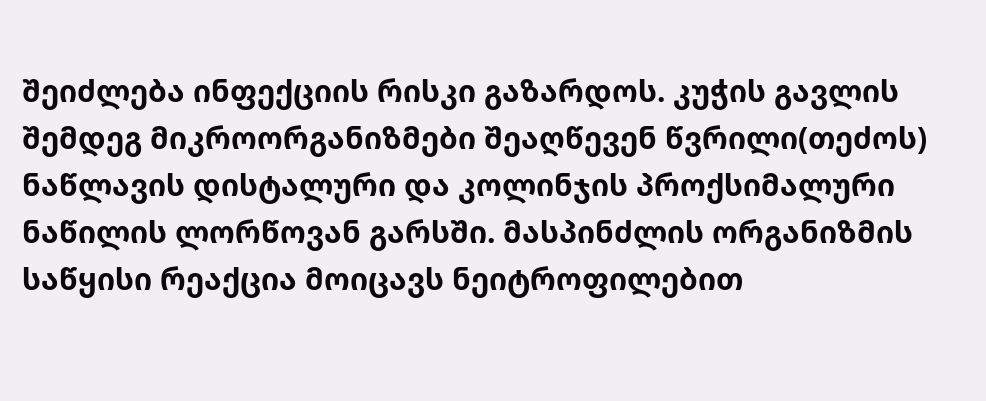შეიძლება ინფექციის რისკი გაზარდოს. კუჭის გავლის შემდეგ მიკროორგანიზმები შეაღწევენ წვრილი(თეძოს) ნაწლავის დისტალური და კოლინჯის პროქსიმალური ნაწილის ლორწოვან გარსში. მასპინძლის ორგანიზმის საწყისი რეაქცია მოიცავს ნეიტროფილებით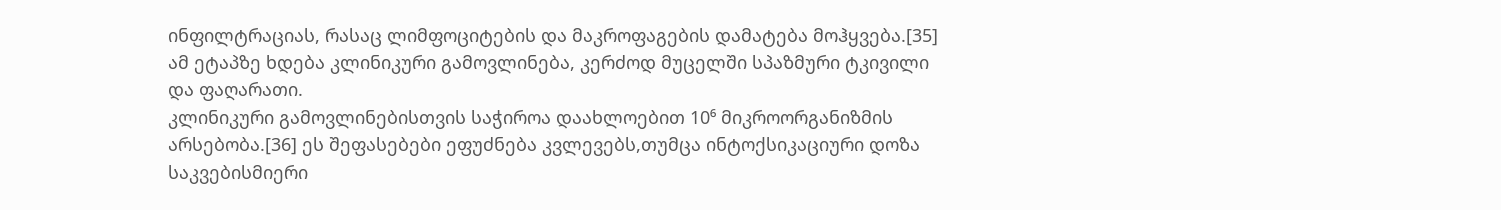ინფილტრაციას, რასაც ლიმფოციტების და მაკროფაგების დამატება მოჰყვება.[35] ამ ეტაპზე ხდება კლინიკური გამოვლინება, კერძოდ მუცელში სპაზმური ტკივილი და ფაღარათი.
კლინიკური გამოვლინებისთვის საჭიროა დაახლოებით 10⁶ მიკროორგანიზმის არსებობა.[36] ეს შეფასებები ეფუძნება კვლევებს,თუმცა ინტოქსიკაციური დოზა საკვებისმიერი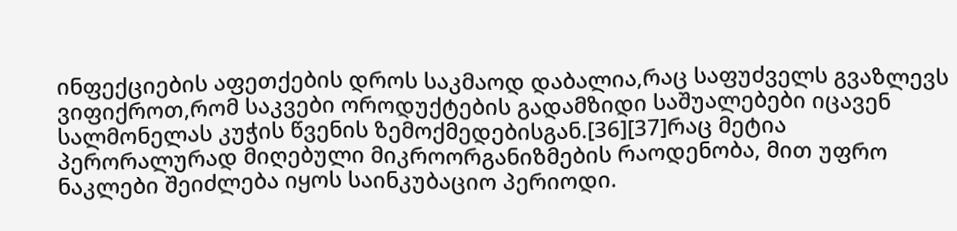ინფექციების აფეთქების დროს საკმაოდ დაბალია,რაც საფუძველს გვაზლევს ვიფიქროთ,რომ საკვები ოროდუქტების გადამზიდი საშუალებები იცავენ სალმონელას კუჭის წვენის ზემოქმედებისგან.[36][37]რაც მეტია პერორალურად მიღებული მიკროორგანიზმების რაოდენობა, მით უფრო ნაკლები შეიძლება იყოს საინკუბაციო პერიოდი.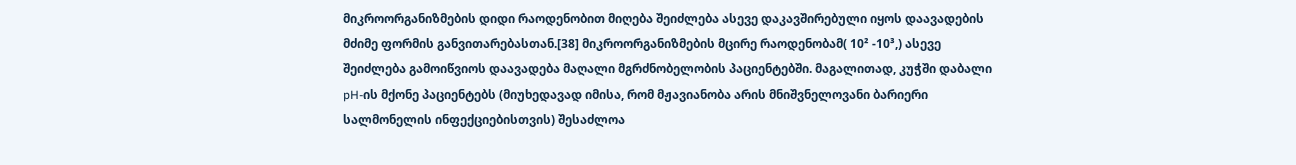მიკროორგანიზმების დიდი რაოდენობით მიღება შეიძლება ასევე დაკავშირებული იყოს დაავადების მძიმე ფორმის განვითარებასთან.[38] მიკროორგანიზმების მცირე რაოდენობამ( 10² -10³,) ასევე შეიძლება გამოიწვიოს დაავადება მაღალი მგრძნობელობის პაციენტებში. მაგალითად, კუჭში დაბალი pH-ის მქონე პაციენტებს (მიუხედავად იმისა, რომ მჟავიანობა არის მნიშვნელოვანი ბარიერი სალმონელის ინფექციებისთვის) შესაძლოა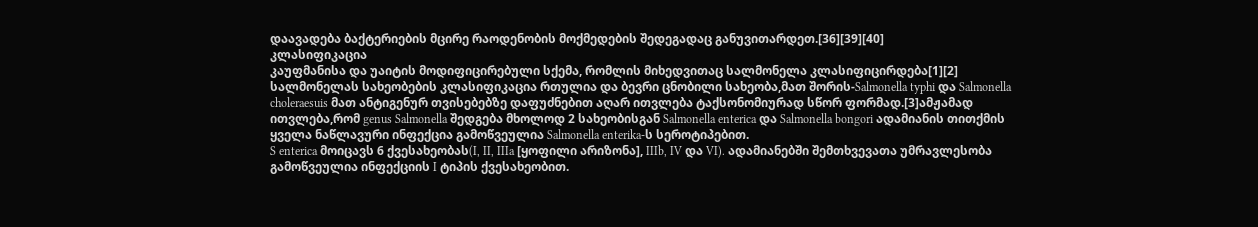დაავადება ბაქტერიების მცირე რაოდენობის მოქმედების შედეგადაც განუვითარდეთ.[36][39][40]
კლასიფიკაცია
კაუფმანისა და უაიტის მოდიფიცირებული სქემა, რომლის მიხედვითაც სალმონელა კლასიფიცირდება[1][2]
სალმონელას სახეობების კლასიფიკაცია რთულია და ბევრი ცნობილი სახეობა,მათ შორის-Salmonella typhi და Salmonella choleraesuis მათ ანტიგენურ თვისებებზე დაფუძნებით აღარ ითვლება ტაქსონომიურად სწორ ფორმად.[3]ამჟამად ითვლება,რომ genus Salmonella შედგება მხოლოდ 2 სახეობისგან Salmonella enterica და Salmonella bongori ადამიანის თითქმის ყველა ნაწლავური ინფექცია გამოწვეულია Salmonella enterika-ს სეროტიპებით.
S enterica მოიცავს 6 ქვესახეობას(I, II, IIIa [ყოფილი არიზონა], IIIb, IV და VI). ადამიანებში შემთხვევათა უმრავლესობა გამოწვეულია ინფექციის I ტიპის ქვესახეობით.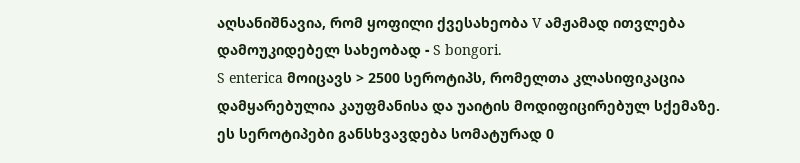აღსანიშნავია, რომ ყოფილი ქვესახეობა V ამჟამად ითვლება დამოუკიდებელ სახეობად - S bongori.
S enterica მოიცავს > 2500 სეროტიპს, რომელთა კლასიფიკაცია დამყარებულია კაუფმანისა და უაიტის მოდიფიცირებულ სქემაზე. ეს სეროტიპები განსხვავდება სომატურად 0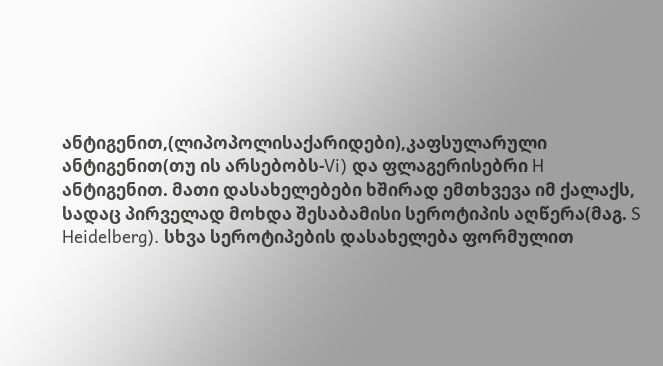ანტიგენით,(ლიპოპოლისაქარიდები),კაფსულარული ანტიგენით(თუ ის არსებობს-Vi) და ფლაგერისებრი H ანტიგენით. მათი დასახელებები ხშირად ემთხვევა იმ ქალაქს, სადაც პირველად მოხდა შესაბამისი სეროტიპის აღწერა(მაგ. S Heidelberg). სხვა სეროტიპების დასახელება ფორმულით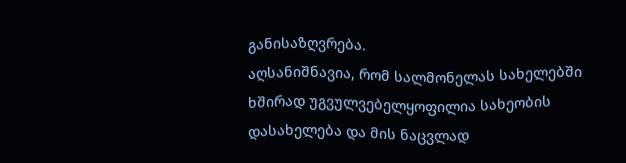განისაზღვრება.
აღსანიშნავია, რომ სალმონელას სახელებში ხშირად უგვულვებელყოფილია სახეობის დასახელება და მის ნაცვლად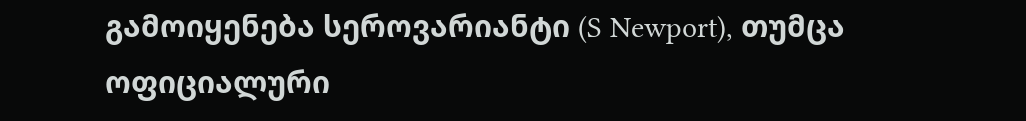გამოიყენება სეროვარიანტი (S Newport), თუმცა ოფიციალური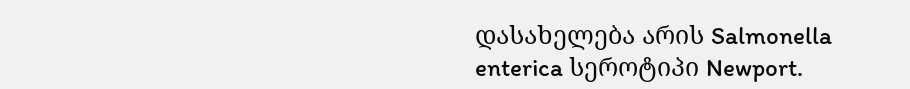დასახელება არის Salmonella enterica სეროტიპი Newport.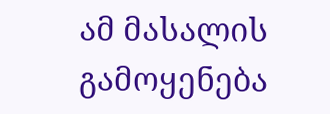ამ მასალის გამოყენება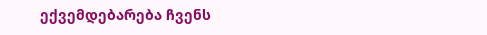ექვემდებარება ჩვენს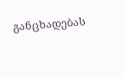განცხადებას